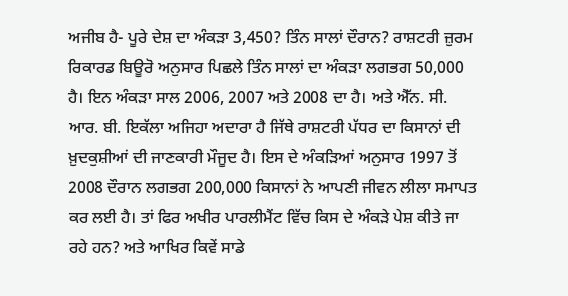ਅਜੀਬ ਹੈ- ਪੂਰੇ ਦੇਸ਼ ਦਾ ਅੰਕੜਾ 3,450? ਤਿੰਨ ਸਾਲਾਂ ਦੌਰਾਨ? ਰਾਸ਼ਟਰੀ ਜ਼ੁਰਮ ਰਿਕਾਰਡ ਬਿਊਰੋ ਅਨੁਸਾਰ ਪਿਛਲੇ ਤਿੰਨ ਸਾਲਾਂ ਦਾ ਅੰਕੜਾ ਲਗਭਗ 50,000 ਹੈ। ਇਨ ਅੰਕੜਾ ਸਾਲ 2006, 2007 ਅਤੇ 2008 ਦਾ ਹੈ। ਅਤੇ ਐੱਨ. ਸੀ. ਆਰ. ਬੀ. ਇਕੱਲਾ ਅਜਿਹਾ ਅਦਾਰਾ ਹੈ ਜਿੱਥੇ ਰਾਸ਼ਟਰੀ ਪੱਧਰ ਦਾ ਕਿਸਾਨਾਂ ਦੀ ਖ਼ੁਦਕੁਸ਼ੀਆਂ ਦੀ ਜਾਣਕਾਰੀ ਮੌਜੂਦ ਹੈ। ਇਸ ਦੇ ਅੰਕੜਿਆਂ ਅਨੁਸਾਰ 1997 ਤੋਂ 2008 ਦੌਰਾਨ ਲਗਭਗ 200,000 ਕਿਸਾਨਾਂ ਨੇ ਆਪਣੀ ਜੀਵਨ ਲੀਲਾ ਸਮਾਪਤ ਕਰ ਲਈ ਹੈ। ਤਾਂ ਫਿਰ ਅਖੀਰ ਪਾਰਲੀਮੈਂਟ ਵਿੱਚ ਕਿਸ ਦੇ ਅੰਕੜੇ ਪੇਸ਼ ਕੀਤੇ ਜਾ ਰਹੇ ਹਨ? ਅਤੇ ਆਖਿਰ ਕਿਵੇਂ ਸਾਡੇ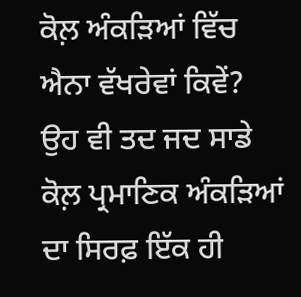ਕੋਲ਼ ਅੰਕੜਿਆਂ ਵਿੱਚ ਐਨਾ ਵੱਖਰੇਵਾਂ ਕਿਵੇਂ? ਉਹ ਵੀ ਤਦ ਜਦ ਸਾਡੇ ਕੋਲ਼ ਪ੍ਰਮਾਣਿਕ ਅੰਕੜਿਆਂ ਦਾ ਸਿਰਫ਼ ਇੱਕ ਹੀ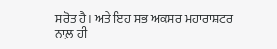ਸਰੋਤ ਹੈ। ਅਤੇ ਇਹ ਸਭ ਅਕਸਰ ਮਹਾਰਾਸ਼ਟਰ ਨਾਲ਼ ਹੀ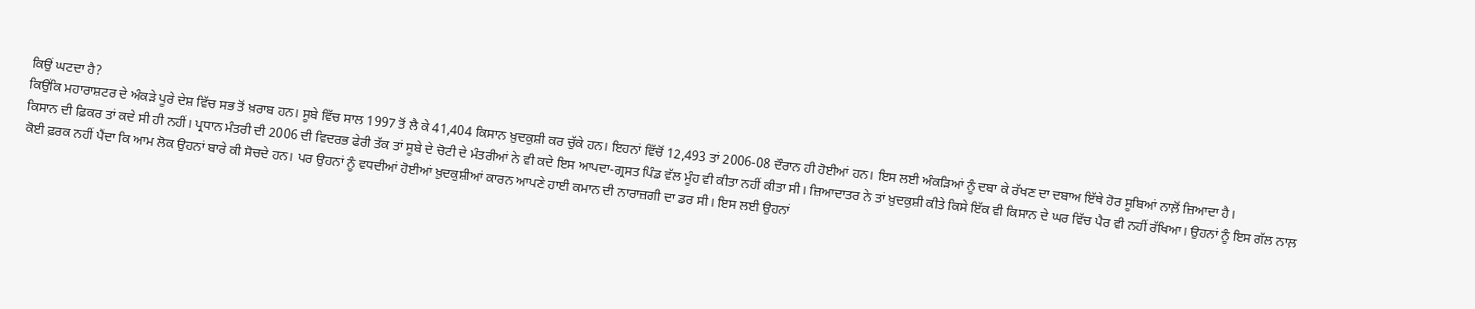ਕਿਉਂ ਘਟਦਾ ਹੈ?
ਕਿਉਂਕਿ ਮਹਾਰਾਸ਼ਟਰ ਦੇ ਅੰਕੜੇ ਪੂਰੇ ਦੇਸ਼ ਵਿੱਚ ਸਭ ਤੋਂ ਖ਼ਰਾਬ ਹਨ। ਸੂਬੇ ਵਿੱਚ ਸਾਲ 1997 ਤੋਂ ਲੈ ਕੇ 41,404 ਕਿਸਾਨ ਖ਼ੁਦਕੁਸ਼ੀ ਕਰ ਚੁੱਕੇ ਹਨ। ਇਹਨਾਂ ਵਿੱਚੋਂ 12,493 ਤਾਂ 2006-08 ਦੌਰਾਨ ਹੀ ਹੋਈਆਂ ਹਨ। ਇਸ ਲਈ ਅੰਕੜਿਆਂ ਨੂੰ ਦਬਾ ਕੇ ਰੱਖਣ ਦਾ ਦਬਾਅ ਇੱਥੇ ਹੋਰ ਸੂਬਿਆਂ ਨਾਲ਼ੋਂ ਜ਼ਿਆਦਾ ਹੈ।
ਕਿਸਾਨ ਦੀ ਫ਼ਿਕਰ ਤਾਂ ਕਦੇ ਸੀ ਹੀ ਨਹੀਂ। ਪ੍ਰਧਾਨ ਮੰਤਰੀ ਦੀ 2006 ਦੀ ਵਿਦਰਭ ਫੇਰੀ ਤੱਕ ਤਾਂ ਸੂਬੇ ਦੇ ਚੋਟੀ ਦੇ ਮੰਤਰੀਆਂ ਨੇ ਵੀ ਕਦੇ ਇਸ ਆਪਦਾ-ਗ੍ਰਸਤ ਪਿੰਡ ਵੱਲ ਮੂੰਹ ਵੀ ਕੀਤਾ ਨਹੀਂ ਕੀਤਾ ਸੀ। ਜ਼ਿਆਦਾਤਰ ਨੇ ਤਾਂ ਖ਼ੁਦਕੁਸ਼ੀ ਕੀਤੇ ਕਿਸੇ ਇੱਕ ਵੀ ਕਿਸਾਨ ਦੇ ਘਰ ਵਿੱਚ ਪੈਰ ਵੀ ਨਹੀਂ ਰੱਖਿਆ। ਉਹਨਾਂ ਨੂੰ ਇਸ ਗੱਲ ਨਾਲ਼ ਕੋਈ ਫ਼ਰਕ ਨਹੀਂ ਪੈਂਦਾ ਕਿ ਆਮ ਲੋਕ ਉਹਨਾਂ ਬਾਰੇ ਕੀ ਸੋਚਦੇ ਹਨ। ਪਰ ਉਹਨਾਂ ਨੂੰ ਵਧਦੀਆਂ ਹੋਈਆਂ ਖ਼ੁਦਕੁਸ਼ੀਆਂ ਕਾਰਨ ਆਪਣੇ ਹਾਈ ਕਮਾਨ ਦੀ ਨਾਰਾਜ਼ਗੀ ਦਾ ਡਰ ਸੀ। ਇਸ ਲਈ ਉਹਨਾਂ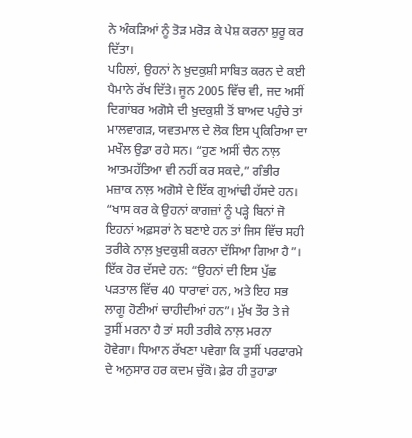ਨੇ ਅੰਕੜਿਆਂ ਨੂੰ ਤੋੜ ਮਰੋੜ ਕੇ ਪੇਸ਼ ਕਰਨਾ ਸ਼ੁਰੂ ਕਰ ਦਿੱਤਾ।
ਪਹਿਲਾਂ, ਉਹਨਾਂ ਨੇ ਖ਼ੁਦਕੁਸ਼ੀ ਸਾਬਿਤ ਕਰਨ ਦੇ ਕਈ ਪੈਮਾਨੇ ਰੱਖ ਦਿੱਤੇ। ਜੂਨ 2005 ਵਿੱਚ ਵੀ, ਜਦ ਅਸੀਂ ਦਿਗਾਂਬਰ ਅਗੋਸੇ ਦੀ ਖ਼ੁਦਕੁਸ਼ੀ ਤੋਂ ਬਾਅਦ ਪਹੁੰਚੇ ਤਾਂ ਮਾਲਵਾਗੜ, ਯਵਤਮਾਲ ਦੇ ਲੋਕ ਇਸ ਪ੍ਰਕਿਰਿਆ ਦਾ ਮਖੌਲ ਉਡਾ ਰਹੇ ਸਨ। “ਹੁਣ ਅਸੀਂ ਚੈਨ ਨਾਲ਼ ਆਤਮਹੱਤਿਆ ਵੀ ਨਹੀਂ ਕਰ ਸਕਦੇ,” ਗੰਭੀਰ ਮਜ਼ਾਕ ਨਾਲ਼ ਅਗੋਸੇ ਦੇ ਇੱਕ ਗੁਆਂਢੀ ਹੱਸਦੇ ਹਨ। “ਖਾਸ ਕਰ ਕੇ ਉਹਨਾਂ ਕਾਗਜ਼ਾਂ ਨੂੰ ਪੜ੍ਹੇ ਬਿਨਾਂ ਜੋ ਇਹਨਾਂ ਅਫ਼ਸਰਾਂ ਨੇ ਬਣਾਏ ਹਨ ਤਾਂ ਜਿਸ ਵਿੱਚ ਸਹੀ ਤਰੀਕੇ ਨਾਲ਼ ਖ਼ੁਦਕੁਸ਼ੀ ਕਰਨਾ ਦੱਸਿਆ ਗਿਆ ਹੈ”। ਇੱਕ ਹੋਰ ਦੱਸਦੇ ਹਨ: “ਉਹਨਾਂ ਦੀ ਇਸ ਪੁੱਛ ਪੜਤਾਲ ਵਿੱਚ 40 ਧਾਰਾਵਾਂ ਹਨ, ਅਤੇ ਇਹ ਸਭ ਲਾਗੂ ਹੋਣੀਆਂ ਚਾਹੀਦੀਆਂ ਹਨ”। ਮੁੱਖ ਤੌਰ ਤੇ ਜੇ ਤੁਸੀਂ ਮਰਨਾ ਹੈ ਤਾਂ ਸਹੀ ਤਰੀਕੇ ਨਾਲ਼ ਮਰਨਾ ਹੋਵੇਗਾ। ਧਿਆਨ ਰੱਖਣਾ ਪਵੇਗਾ ਕਿ ਤੁਸੀਂ ਪਰਫਾਰਮੇ ਦੇ ਅਨੁਸਾਰ ਹਰ ਕਦਮ ਚੁੱਕੋ। ਫ਼ੇਰ ਹੀ ਤੁਹਾਡਾ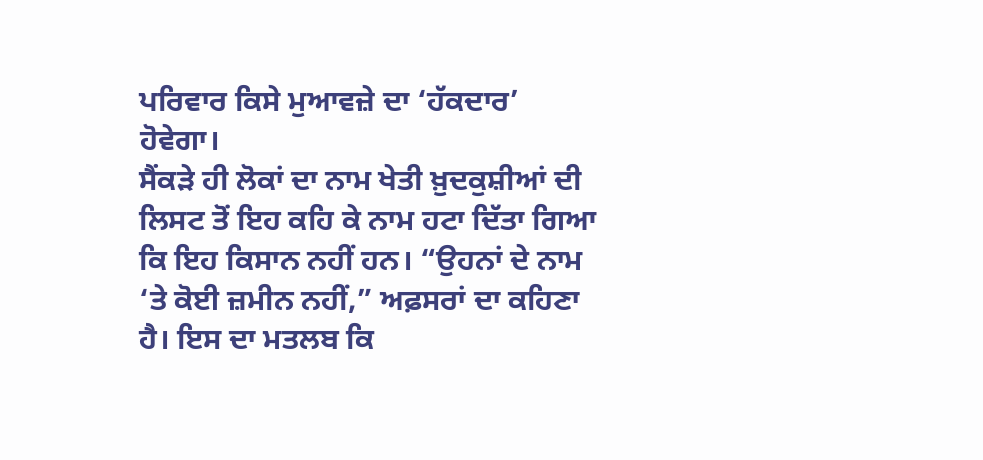ਪਰਿਵਾਰ ਕਿਸੇ ਮੁਆਵਜ਼ੇ ਦਾ ‘ਹੱਕਦਾਰ’ ਹੋਵੇਗਾ।
ਸੈਂਕੜੇ ਹੀ ਲੋਕਾਂ ਦਾ ਨਾਮ ਖੇਤੀ ਖ਼ੁਦਕੁਸ਼ੀਆਂ ਦੀ ਲਿਸਟ ਤੋਂ ਇਹ ਕਹਿ ਕੇ ਨਾਮ ਹਟਾ ਦਿੱਤਾ ਗਿਆ ਕਿ ਇਹ ਕਿਸਾਨ ਨਹੀਂ ਹਨ। “ਉਹਨਾਂ ਦੇ ਨਾਮ ‘ਤੇ ਕੋਈ ਜ਼ਮੀਨ ਨਹੀਂ,” ਅਫ਼ਸਰਾਂ ਦਾ ਕਹਿਣਾ ਹੈ। ਇਸ ਦਾ ਮਤਲਬ ਕਿ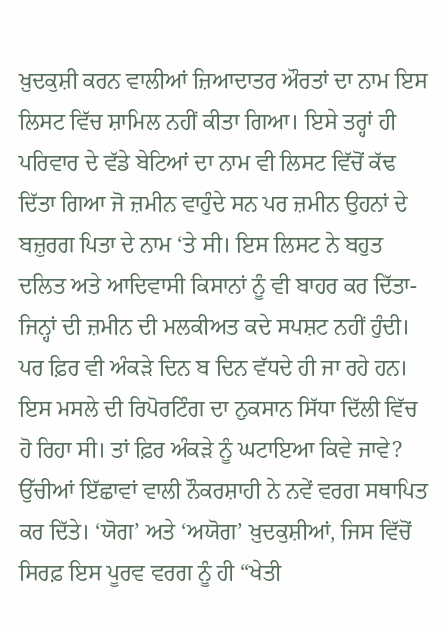ਖ਼ੁਦਕੁਸ਼ੀ ਕਰਨ ਵਾਲੀਆਂ ਜ਼ਿਆਦਾਤਰ ਔਰਤਾਂ ਦਾ ਨਾਮ ਇਸ ਲਿਸਟ ਵਿੱਚ ਸ਼ਾਮਿਲ ਨਹੀਂ ਕੀਤਾ ਗਿਆ। ਇਸੇ ਤਰ੍ਹਾਂ ਹੀ ਪਰਿਵਾਰ ਦੇ ਵੱਡੇ ਬੇਟਿਆਂ ਦਾ ਨਾਮ ਵੀ ਲਿਸਟ ਵਿੱਚੋਂ ਕੱਢ ਦਿੱਤਾ ਗਿਆ ਜੋ ਜ਼ਮੀਨ ਵਾਹੁੰਦੇ ਸਨ ਪਰ ਜ਼ਮੀਨ ਉਹਨਾਂ ਦੇ ਬਜ਼ੁਰਗ ਪਿਤਾ ਦੇ ਨਾਮ ‘ਤੇ ਸੀ। ਇਸ ਲਿਸਟ ਨੇ ਬਹੁਤ ਦਲਿਤ ਅਤੇ ਆਦਿਵਾਸੀ ਕਿਸਾਨਾਂ ਨੂੰ ਵੀ ਬਾਹਰ ਕਰ ਦਿੱਤਾ- ਜਿਨ੍ਹਾਂ ਦੀ ਜ਼ਮੀਨ ਦੀ ਮਲਕੀਅਤ ਕਦੇ ਸਪਸ਼ਟ ਨਹੀਂ ਹੁੰਦੀ।
ਪਰ ਫ਼ਿਰ ਵੀ ਅੰਕੜੇ ਦਿਨ ਬ ਦਿਨ ਵੱਧਦੇ ਹੀ ਜਾ ਰਹੇ ਹਨ। ਇਸ ਮਸਲੇ ਦੀ ਰਿਪੋਰਟਿੰਗ ਦਾ ਨੁਕਸਾਨ ਸਿੱਧਾ ਦਿੱਲੀ ਵਿੱਚ ਹੋ ਰਿਹਾ ਸੀ। ਤਾਂ ਫ਼ਿਰ ਅੰਕੜੇ ਨੂੰ ਘਟਾਇਆ ਕਿਵੇ ਜਾਵੇ? ਉੱਚੀਆਂ ਇੱਛਾਵਾਂ ਵਾਲੀ ਨੌਕਰਸ਼ਾਹੀ ਨੇ ਨਵੇਂ ਵਰਗ ਸਥਾਪਿਤ ਕਰ ਦਿੱਤੇ। ‘ਯੋਗ’ ਅਤੇ ‘ਅਯੋਗ’ ਖ਼ੁਦਕੁਸ਼ੀਆਂ, ਜਿਸ ਵਿੱਚੋਂ ਸਿਰਫ਼ ਇਸ ਪੂਰਵ ਵਰਗ ਨੂੰ ਹੀ “ਖੇਤੀ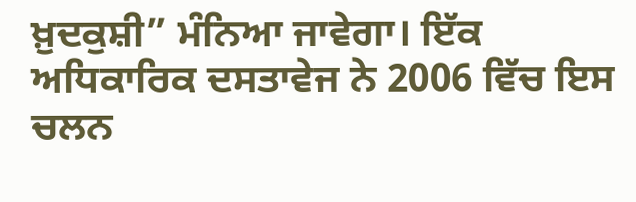ਖ਼ੁਦਕੁਸ਼ੀ” ਮੰਨਿਆ ਜਾਵੇਗਾ। ਇੱਕ ਅਧਿਕਾਰਿਕ ਦਸਤਾਵੇਜ ਨੇ 2006 ਵਿੱਚ ਇਸ ਚਲਨ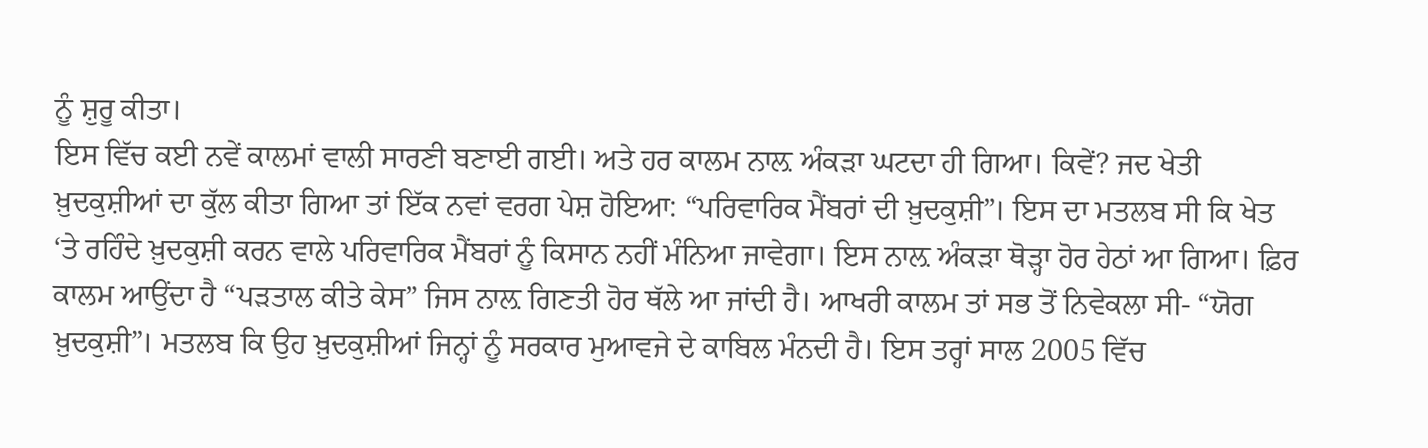ਨੂੰ ਸ਼ੁਰੂ ਕੀਤਾ।
ਇਸ ਵਿੱਚ ਕਈ ਨਵੇਂ ਕਾਲਮਾਂ ਵਾਲੀ ਸਾਰਣੀ ਬਣਾਈ ਗਈ। ਅਤੇ ਹਰ ਕਾਲਮ ਨਾਲ਼ ਅੰਕੜਾ ਘਟਦਾ ਹੀ ਗਿਆ। ਕਿਵੇਂ? ਜਦ ਖੇਤੀ ਖ਼ੁਦਕੁਸ਼ੀਆਂ ਦਾ ਕੁੱਲ ਕੀਤਾ ਗਿਆ ਤਾਂ ਇੱਕ ਨਵਾਂ ਵਰਗ ਪੇਸ਼ ਹੋਇਆ: “ਪਰਿਵਾਰਿਕ ਮੈਂਬਰਾਂ ਦੀ ਖ਼ੁਦਕੁਸ਼ੀ”। ਇਸ ਦਾ ਮਤਲਬ ਸੀ ਕਿ ਖੇਤ ‘ਤੇ ਰਹਿੰਦੇ ਖ਼ੁਦਕੁਸ਼ੀ ਕਰਨ ਵਾਲੇ ਪਰਿਵਾਰਿਕ ਮੈਂਬਰਾਂ ਨੂੰ ਕਿਸਾਨ ਨਹੀਂ ਮੰਨਿਆ ਜਾਵੇਗਾ। ਇਸ ਨਾਲ਼ ਅੰਕੜਾ ਥੋੜ੍ਹਾ ਹੋਰ ਹੇਠਾਂ ਆ ਗਿਆ। ਫ਼ਿਰ ਕਾਲਮ ਆਉਂਦਾ ਹੈ “ਪੜਤਾਲ ਕੀਤੇ ਕੇਸ” ਜਿਸ ਨਾਲ਼ ਗਿਣਤੀ ਹੋਰ ਥੱਲੇ ਆ ਜਾਂਦੀ ਹੈ। ਆਖਰੀ ਕਾਲਮ ਤਾਂ ਸਭ ਤੋਂ ਨਿਵੇਕਲਾ ਸੀ- “ਯੋਗ ਖ਼ੁਦਕੁਸ਼ੀ”। ਮਤਲਬ ਕਿ ਉਹ ਖ਼ੁਦਕੁਸ਼ੀਆਂ ਜਿਨ੍ਹਾਂ ਨੂੰ ਸਰਕਾਰ ਮੁਆਵਜੇ ਦੇ ਕਾਬਿਲ ਮੰਨਦੀ ਹੈ। ਇਸ ਤਰ੍ਹਾਂ ਸਾਲ 2005 ਵਿੱਚ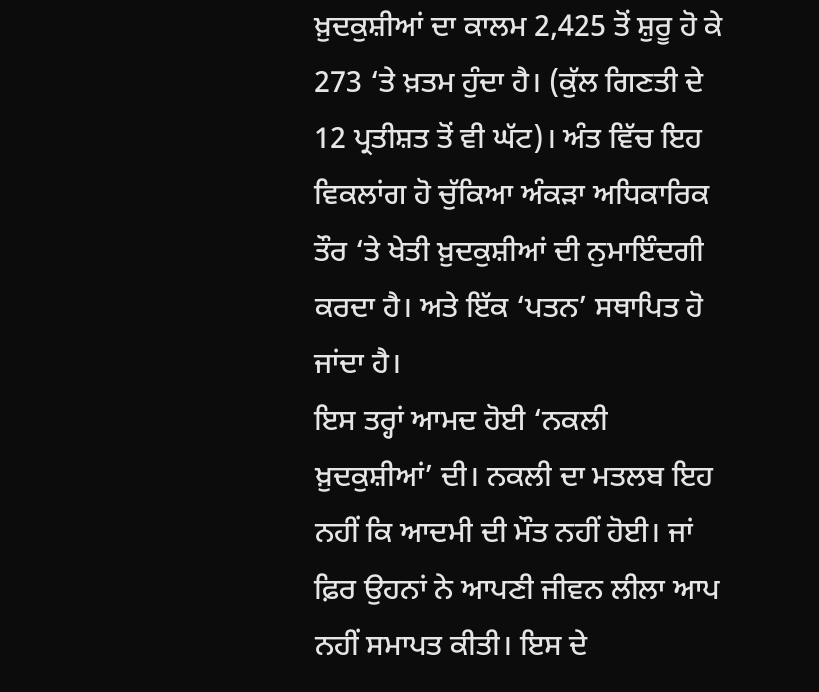ਖ਼ੁਦਕੁਸ਼ੀਆਂ ਦਾ ਕਾਲਮ 2,425 ਤੋਂ ਸ਼ੁਰੂ ਹੋ ਕੇ 273 ‘ਤੇ ਖ਼ਤਮ ਹੁੰਦਾ ਹੈ। (ਕੁੱਲ ਗਿਣਤੀ ਦੇ 12 ਪ੍ਰਤੀਸ਼ਤ ਤੋਂ ਵੀ ਘੱਟ)। ਅੰਤ ਵਿੱਚ ਇਹ ਵਿਕਲਾਂਗ ਹੋ ਚੁੱਕਿਆ ਅੰਕੜਾ ਅਧਿਕਾਰਿਕ ਤੌਰ ‘ਤੇ ਖੇਤੀ ਖ਼ੁਦਕੁਸ਼ੀਆਂ ਦੀ ਨੁਮਾਇੰਦਗੀ ਕਰਦਾ ਹੈ। ਅਤੇ ਇੱਕ ‘ਪਤਨ’ ਸਥਾਪਿਤ ਹੋ ਜਾਂਦਾ ਹੈ।
ਇਸ ਤਰ੍ਹਾਂ ਆਮਦ ਹੋਈ ‘ਨਕਲੀ ਖ਼ੁਦਕੁਸ਼ੀਆਂ’ ਦੀ। ਨਕਲੀ ਦਾ ਮਤਲਬ ਇਹ ਨਹੀਂ ਕਿ ਆਦਮੀ ਦੀ ਮੌਤ ਨਹੀਂ ਹੋਈ। ਜਾਂ ਫ਼ਿਰ ਉਹਨਾਂ ਨੇ ਆਪਣੀ ਜੀਵਨ ਲੀਲਾ ਆਪ ਨਹੀਂ ਸਮਾਪਤ ਕੀਤੀ। ਇਸ ਦੇ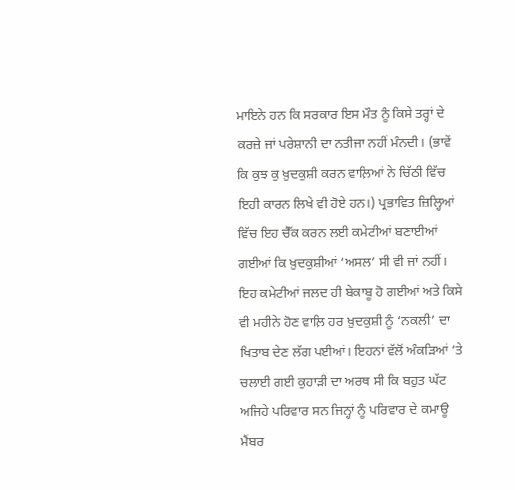ਮਾਇਨੇ ਹਨ ਕਿ ਸਰਕਾਰ ਇਸ ਮੌਤ ਨੂੰ ਕਿਸੇ ਤਰ੍ਹਾਂ ਦੇ ਕਰਜ਼ੇ ਜਾਂ ਪਰੇਸ਼ਾਨੀ ਦਾ ਨਤੀਜਾ ਨਹੀਂ ਮੰਨਦੀ। (ਭਾਵੇਂ ਕਿ ਕੁਝ ਕੁ ਖ਼ੁਦਕੁਸ਼ੀ ਕਰਨ ਵਾਲ਼ਿਆਂ ਨੇ ਚਿੱਠੀ ਵਿੱਚ ਇਹੀ ਕਾਰਨ ਲਿਖੇ ਵੀ ਹੋਏ ਹਨ।) ਪ੍ਰਭਾਵਿਤ ਜ਼ਿਲ੍ਹਿਆਂ ਵਿੱਚ ਇਹ ਚੈੱਕ ਕਰਨ ਲਈ ਕਮੇਟੀਆਂ ਬਣਾਈਆਂ ਗਈਆਂ ਕਿ ਖ਼ੁਦਕੁਸ਼ੀਆਂ ‘ਅਸਲ’ ਸੀ ਵੀ ਜਾਂ ਨਹੀਂ। ਇਹ ਕਮੇਟੀਆਂ ਜਲਦ ਹੀ ਬੇਕਾਬੂ ਹੋ ਗਈਆਂ ਅਤੇ ਕਿਸੇ ਵੀ ਮਹੀਨੇ ਹੋਣ ਵਾਲ਼ਿ ਹਰ ਖ਼ੁਦਕੁਸ਼ੀ ਨੂੰ ‘ਨਕਲੀ’ ਦਾ ਖਿਤਾਬ ਦੇਣ ਲੱਗ ਪਈਆਂ। ਇਹਨਾਂ ਵੱਲੋਂ ਅੰਕੜਿਆਂ ‘ਤੇ ਚਲਾਈ ਗਈ ਕੁਹਾੜੀ ਦਾ ਅਰਥ ਸੀ ਕਿ ਬਹੁਤ ਘੱਟ ਅਜਿਹੇ ਪਰਿਵਾਰ ਸਨ ਜਿਨ੍ਹਾਂ ਨੂੰ ਪਰਿਵਾਰ ਦੇ ਕਮਾਊ ਮੈਂਬਰ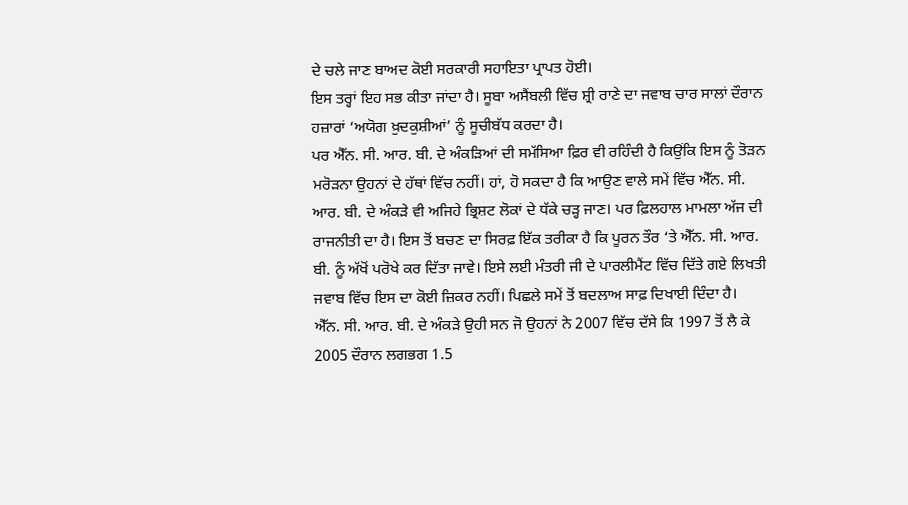ਦੇ ਚਲੇ ਜਾਣ ਬਾਅਦ ਕੋਈ ਸਰਕਾਰੀ ਸਹਾਇਤਾ ਪ੍ਰਾਪਤ ਹੋਈ।
ਇਸ ਤਰ੍ਹਾਂ ਇਹ ਸਭ ਕੀਤਾ ਜਾਂਦਾ ਹੈ। ਸੂਬਾ ਅਸੈਂਬਲੀ ਵਿੱਚ ਸ਼੍ਰੀ ਰਾਣੇ ਦਾ ਜਵਾਬ ਚਾਰ ਸਾਲਾਂ ਦੌਰਾਨ ਹਜ਼ਾਰਾਂ ‘ਅਯੋਗ ਖ਼ੁਦਕੁਸ਼ੀਆਂ’ ਨੂੰ ਸੂਚੀਬੱਧ ਕਰਦਾ ਹੈ।
ਪਰ ਐੱਨ. ਸੀ. ਆਰ. ਬੀ. ਦੇ ਅੰਕੜਿਆਂ ਦੀ ਸਮੱਸਿਆ ਫ਼ਿਰ ਵੀ ਰਹਿੰਦੀ ਹੈ ਕਿਉਂਕਿ ਇਸ ਨੂੰ ਤੋੜਨ ਮਰੋੜਨਾ ਉਹਨਾਂ ਦੇ ਹੱਥਾਂ ਵਿੱਚ ਨਹੀਂ। ਹਾਂ, ਹੋ ਸਕਦਾ ਹੈ ਕਿ ਆਉਣ ਵਾਲੇ ਸਮੇਂ ਵਿੱਚ ਐੱਨ. ਸੀ. ਆਰ. ਬੀ. ਦੇ ਅੰਕੜੇ ਵੀ ਅਜਿਹੇ ਭ੍ਰਿਸ਼ਟ ਲੋਕਾਂ ਦੇ ਧੱਕੇ ਚੜ੍ਹ ਜਾਣ। ਪਰ ਫ਼ਿਲਹਾਲ ਮਾਮਲਾ ਅੱਜ ਦੀ ਰਾਜਨੀਤੀ ਦਾ ਹੈ। ਇਸ ਤੋਂ ਬਚਣ ਦਾ ਸਿਰਫ਼ ਇੱਕ ਤਰੀਕਾ ਹੈ ਕਿ ਪੂਰਨ ਤੌਰ ‘ਤੇ ਐੱਨ. ਸੀ. ਆਰ. ਬੀ. ਨੂੰ ਅੱਖੋਂ ਪਰੋਖੇ ਕਰ ਦਿੱਤਾ ਜਾਵੇ। ਇਸੇ ਲਈ ਮੰਤਰੀ ਜੀ ਦੇ ਪਾਰਲੀਮੈਂਟ ਵਿੱਚ ਦਿੱਤੇ ਗਏ ਲਿਖਤੀ ਜਵਾਬ ਵਿੱਚ ਇਸ ਦਾ ਕੋਈ ਜ਼ਿਕਰ ਨਹੀਂ। ਪਿਛਲੇ ਸਮੇਂ ਤੋਂ ਬਦਲਾਅ ਸਾਫ਼ ਦਿਖਾਈ ਦਿੰਦਾ ਹੈ।
ਐੱਨ. ਸੀ. ਆਰ. ਬੀ. ਦੇ ਅੰਕੜੇ ਉਹੀ ਸਨ ਜੋ ਉਹਨਾਂ ਨੇ 2007 ਵਿੱਚ ਦੱਸੇ ਕਿ 1997 ਤੋਂ ਲੈ ਕੇ 2005 ਦੌਰਾਨ ਲਗਭਗ 1.5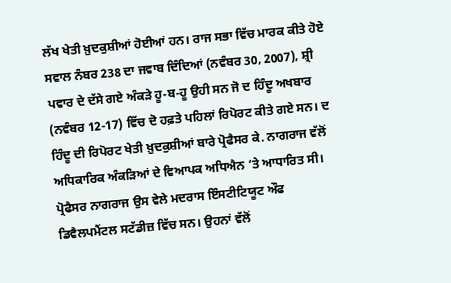ਲੱਖ ਖੇਤੀ ਖ਼ੁਦਕੁਸ਼ੀਆਂ ਹੋਈਆਂ ਹਨ। ਰਾਜ ਸਭਾ ਵਿੱਚ ਮਾਰਕ ਕੀਤੇ ਹੋਏ ਸਵਾਲ ਨੰਬਰ 238 ਦਾ ਜਵਾਬ ਦਿੰਦਿਆਂ (ਨਵੰਬਰ 30, 2007), ਸ਼੍ਰੀ ਪਵਾਰ ਦੇ ਦੱਸੇ ਗਏ ਅੰਕੜੇ ਹੂ-ਬ-ਹੂ ਉਹੀ ਸਨ ਜੋ ਦ ਹਿੰਦੂ ਅਖਬਾਰ (ਨਵੰਬਰ 12-17) ਵਿੱਚ ਦੋ ਹਫ਼ਤੇ ਪਹਿਲਾਂ ਰਿਪੋਰਟ ਕੀਤੇ ਗਏ ਸਨ। ਦ ਹਿੰਦੂ ਦੀ ਰਿਪੋਰਟ ਖੇਤੀ ਖ਼ੁਦਕੁਸ਼ੀਆਂ ਬਾਰੇ ਪ੍ਰੋਫੈਸਰ ਕੇ. ਨਾਗਰਾਜ ਵੱਲੋਂ ਅਧਿਕਾਰਿਕ ਅੰਕੜਿਆਂ ਦੇ ਵਿਆਪਕ ਅਧਿਐਨ ‘ਤੇ ਆਧਾਰਿਤ ਸੀ। ਪ੍ਰੋਫੈਸਰ ਨਾਗਰਾਜ ਉਸ ਵੇਲੇ ਮਦਰਾਸ ਇੰਸਟੀਟਿਯੂਟ ਔਫ ਡਿਵੈਲਪਮੈਂਟਲ ਸਟੱਡੀਜ਼ ਵਿੱਚ ਸਨ। ਉਹਨਾਂ ਵੱਲੋਂ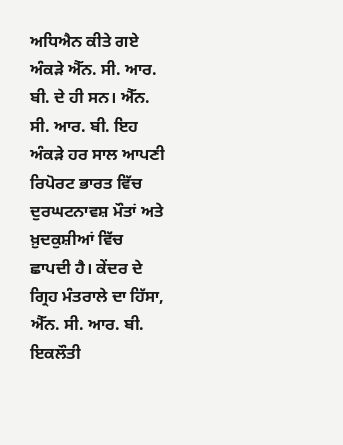ਅਧਿਐਨ ਕੀਤੇ ਗਏ ਅੰਕੜੇ ਐੱਨ. ਸੀ. ਆਰ. ਬੀ. ਦੇ ਹੀ ਸਨ। ਐੱਨ. ਸੀ. ਆਰ. ਬੀ. ਇਹ ਅੰਕੜੇ ਹਰ ਸਾਲ ਆਪਣੀ ਰਿਪੋਰਟ ਭਾਰਤ ਵਿੱਚ ਦੁਰਘਟਨਾਵਸ਼ ਮੌਤਾਂ ਅਤੇ ਖ਼ੁਦਕੁਸ਼ੀਆਂ ਵਿੱਚ ਛਾਪਦੀ ਹੈ। ਕੇਂਦਰ ਦੇ ਗ੍ਰਿਹ ਮੰਤਰਾਲੇ ਦਾ ਹਿੱਸਾ, ਐੱਨ. ਸੀ. ਆਰ. ਬੀ. ਇਕਲੌਤੀ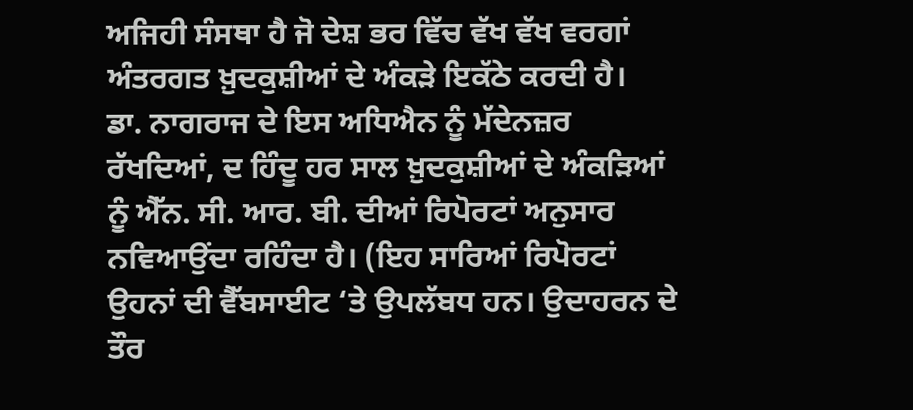ਅਜਿਹੀ ਸੰਸਥਾ ਹੈ ਜੋ ਦੇਸ਼ ਭਰ ਵਿੱਚ ਵੱਖ ਵੱਖ ਵਰਗਾਂ ਅੰਤਰਗਤ ਖ਼ੁਦਕੁਸ਼ੀਆਂ ਦੇ ਅੰਕੜੇ ਇਕੱਠੇ ਕਰਦੀ ਹੈ।
ਡਾ. ਨਾਗਰਾਜ ਦੇ ਇਸ ਅਧਿਐਨ ਨੂੰ ਮੱਦੇਨਜ਼ਰ ਰੱਖਦਿਆਂ, ਦ ਹਿੰਦੂ ਹਰ ਸਾਲ ਖ਼ੁਦਕੁਸ਼ੀਆਂ ਦੇ ਅੰਕੜਿਆਂ ਨੂੰ ਐੱਨ. ਸੀ. ਆਰ. ਬੀ. ਦੀਆਂ ਰਿਪੋਰਟਾਂ ਅਨੁਸਾਰ ਨਵਿਆਉਂਦਾ ਰਹਿੰਦਾ ਹੈ। (ਇਹ ਸਾਰਿਆਂ ਰਿਪੋਰਟਾਂ ਉਹਨਾਂ ਦੀ ਵੈੱਬਸਾਈਟ ‘ਤੇ ਉਪਲੱਬਧ ਹਨ। ਉਦਾਹਰਨ ਦੇ ਤੌਰ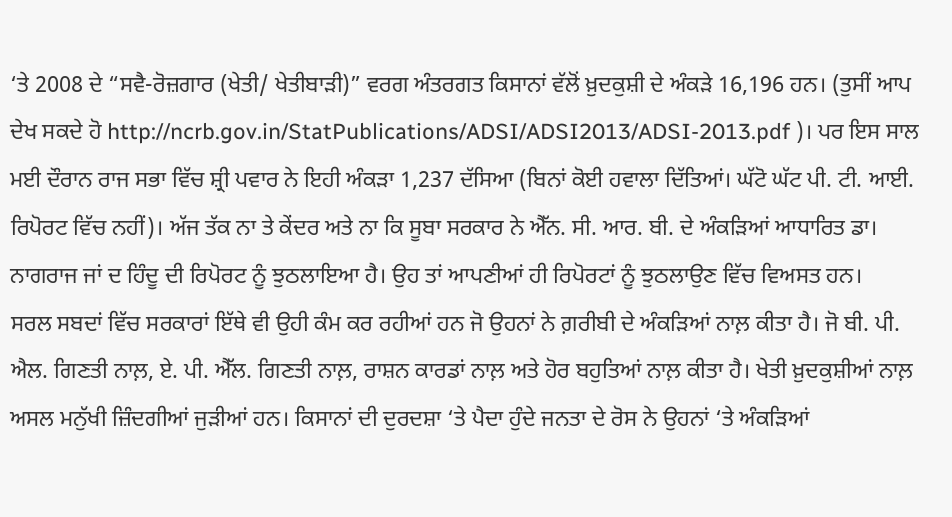‘ਤੇ 2008 ਦੇ “ਸਵੈ-ਰੋਜ਼ਗਾਰ (ਖੇਤੀ/ ਖੇਤੀਬਾੜੀ)” ਵਰਗ ਅੰਤਰਗਤ ਕਿਸਾਨਾਂ ਵੱਲੋਂ ਖ਼ੁਦਕੁਸ਼ੀ ਦੇ ਅੰਕੜੇ 16,196 ਹਨ। (ਤੁਸੀਂ ਆਪ ਦੇਖ ਸਕਦੇ ਹੋ http://ncrb.gov.in/StatPublications/ADSI/ADSI2013/ADSI-2013.pdf )। ਪਰ ਇਸ ਸਾਲ ਮਈ ਦੌਰਾਨ ਰਾਜ ਸਭਾ ਵਿੱਚ ਸ਼੍ਰੀ ਪਵਾਰ ਨੇ ਇਹੀ ਅੰਕੜਾ 1,237 ਦੱਸਿਆ (ਬਿਨਾਂ ਕੋਈ ਹਵਾਲਾ ਦਿੱਤਿਆਂ। ਘੱਟੋ ਘੱਟ ਪੀ. ਟੀ. ਆਈ. ਰਿਪੋਰਟ ਵਿੱਚ ਨਹੀਂ)। ਅੱਜ ਤੱਕ ਨਾ ਤੇ ਕੇਂਦਰ ਅਤੇ ਨਾ ਕਿ ਸੂਬਾ ਸਰਕਾਰ ਨੇ ਐੱਨ. ਸੀ. ਆਰ. ਬੀ. ਦੇ ਅੰਕੜਿਆਂ ਆਧਾਰਿਤ ਡਾ। ਨਾਗਰਾਜ ਜਾਂ ਦ ਹਿੰਦੂ ਦੀ ਰਿਪੋਰਟ ਨੂੰ ਝੁਠਲਾਇਆ ਹੈ। ਉਹ ਤਾਂ ਆਪਣੀਆਂ ਹੀ ਰਿਪੋਰਟਾਂ ਨੂੰ ਝੁਠਲਾਉਣ ਵਿੱਚ ਵਿਅਸਤ ਹਨ।
ਸਰਲ ਸਬਦਾਂ ਵਿੱਚ ਸਰਕਾਰਾਂ ਇੱਥੇ ਵੀ ਉਹੀ ਕੰਮ ਕਰ ਰਹੀਆਂ ਹਨ ਜੋ ਉਹਨਾਂ ਨੇ ਗ਼ਰੀਬੀ ਦੇ ਅੰਕੜਿਆਂ ਨਾਲ਼ ਕੀਤਾ ਹੈ। ਜੋ ਬੀ. ਪੀ. ਐਲ. ਗਿਣਤੀ ਨਾਲ਼, ਏ. ਪੀ. ਐੱਲ. ਗਿਣਤੀ ਨਾਲ਼, ਰਾਸ਼ਨ ਕਾਰਡਾਂ ਨਾਲ਼ ਅਤੇ ਹੋਰ ਬਹੁਤਿਆਂ ਨਾਲ਼ ਕੀਤਾ ਹੈ। ਖੇਤੀ ਖ਼ੁਦਕੁਸ਼ੀਆਂ ਨਾਲ਼ ਅਸਲ ਮਨੁੱਖੀ ਜ਼ਿੰਦਗੀਆਂ ਜੁੜੀਆਂ ਹਨ। ਕਿਸਾਨਾਂ ਦੀ ਦੁਰਦਸ਼ਾ ‘ਤੇ ਪੈਦਾ ਹੁੰਦੇ ਜਨਤਾ ਦੇ ਰੋਸ ਨੇ ਉਹਨਾਂ ‘ਤੇ ਅੰਕੜਿਆਂ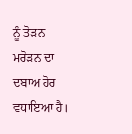ਨੂੰ ਤੋੜਨ ਮਰੋੜਨ ਦਾ ਦਬਾਅ ਹੋਰ ਵਧਾਇਆ ਹੈ।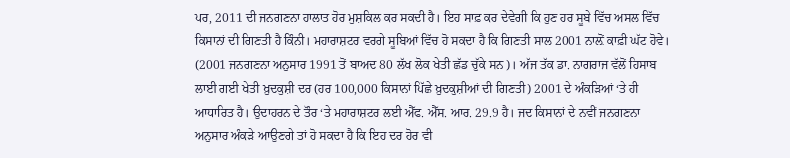ਪਰ, 2011 ਦੀ ਜਨਗਣਨਾ ਹਾਲਾਤ ਹੋਰ ਮੁਸ਼ਕਿਲ ਕਰ ਸਕਦੀ ਹੈ। ਇਹ ਸਾਫ਼ ਕਰ ਦੇਵੇਗੀ ਕਿ ਹੁਣ ਹਰ ਸੂਬੇ ਵਿੱਚ ਅਸਲ ਵਿੱਚ ਕਿਸਾਨਾਂ ਦੀ ਗਿਣਤੀ ਹੈ ਕਿੰਨੀ। ਮਹਾਰਾਸ਼ਟਰ ਵਰਗੇ ਸੂਬਿਆਂ ਵਿੱਚ ਹੋ ਸਕਦਾ ਹੈ ਕਿ ਗਿਣਤੀ ਸਾਲ 2001 ਨਾਲ਼ੋਂ ਕਾਫ਼ੀ ਘੱਟ ਹੋਵੇ। (2001 ਜਨਗਣਨਾ ਅਨੁਸਾਰ 1991 ਤੋਂ ਬਾਅਦ 80 ਲੱਖ ਲੋਕ ਖੇਤੀ ਛੱਡ ਚੁੱਕੇ ਸਨ)। ਅੱਜ ਤੱਕ ਡਾ. ਨਾਗਰਾਜ ਵੱਲੋਂ ਹਿਸਾਬ ਲਾਈ ਗਈ ਖੇਤੀ ਖ਼ੁਦਕੁਸ਼ੀ ਦਰ (ਹਰ 100,000 ਕਿਸਾਨਾਂ ਪਿੱਛੇ ਖ਼ੁਦਕੁਸ਼ੀਆਂ ਦੀ ਗਿਣਤੀ) 2001 ਦੇ ਅੰਕੜਿਆਂ ‘ਤੇ ਹੀ ਆਧਾਰਿਤ ਹੈ। ਉਦਾਹਰਨ ਦੇ ਤੌਰ ‘ਤੇ ਮਹਾਰਾਸ਼ਟਰ ਲਈ ਐੱਫ. ਐੱਸ. ਆਰ. 29.9 ਹੈ। ਜਦ ਕਿਸਾਨਾਂ ਦੇ ਨਵੀਂ ਜਨਗਣਨਾ ਅਨੁਸਾਰ ਅੰਕੜੇ ਆਉਣਗੇ ਤਾਂ ਹੋ ਸਕਦਾ ਹੈ ਕਿ ਇਹ ਦਰ ਹੋਰ ਵੀ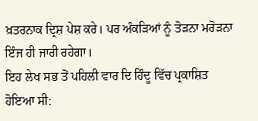ਖ਼ਤਰਨਾਕ ਦ੍ਰਿਸ਼ ਪੇਸ਼ ਕਰੇ। ਪਰ ਅੰਕੜਿਆਂ ਨੂੰ ਤੋੜਨਾ ਮਰੋੜਨਾ ਇੰਜ ਹੀ ਜਾਰੀ ਰਹੇਗਾ।
ਇਹ ਲੇਖ ਸਭ ਤੋਂ ਪਹਿਲੀ ਵਾਰ ਦਿ ਹਿੰਦੂ ਵਿੱਚ ਪ੍ਰਕਾਸ਼ਿਤ ਹੋਇਆ ਸੀ: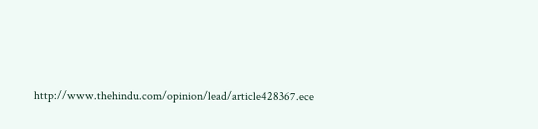http://www.thehindu.com/opinion/lead/article428367.ece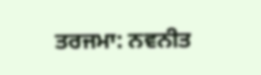ਤਰਜਮਾ: ਨਵਨੀਤ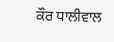ਕੌਰ ਧਾਲੀਵਾਲ